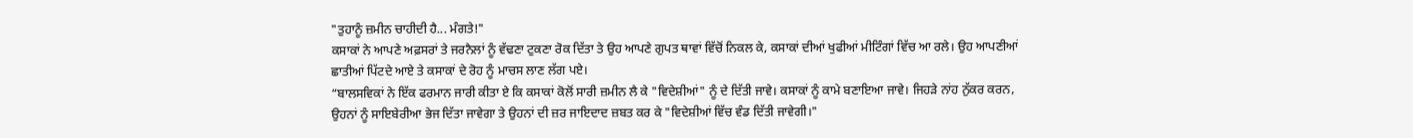"ਤੁਹਾਨੂੰ ਜ਼ਮੀਨ ਚਾਹੀਦੀ ਹੈ... ਮੰਗਤੇ!"
ਕਸਾਕਾਂ ਨੇ ਆਪਣੇ ਅਫ਼ਸਰਾਂ ਤੇ ਜਰਨੈਲਾਂ ਨੂੰ ਵੱਢਣਾ ਟੁਕਣਾ ਰੋਕ ਦਿੱਤਾ ਤੇ ਉਹ ਆਪਣੇ ਗੁਪਤ ਥਾਵਾਂ ਵਿੱਚੋਂ ਨਿਕਲ ਕੇ, ਕਸਾਕਾਂ ਦੀਆਂ ਖੁਫੀਆਂ ਮੀਟਿੰਗਾਂ ਵਿੱਚ ਆ ਰਲੇ। ਉਹ ਆਪਣੀਆਂ ਛਾਤੀਆਂ ਪਿੱਟਦੇ ਆਏ ਤੇ ਕਸਾਕਾਂ ਦੇ ਰੋਹ ਨੂੰ ਮਾਚਸ ਲਾਣ ਲੱਗ ਪਏ।
“ਬਾਲਸਵਿਕਾਂ ਨੇ ਇੱਕ ਫਰਮਾਨ ਜਾਰੀ ਕੀਤਾ ਏ ਕਿ ਕਸਾਕਾਂ ਕੋਲੋਂ ਸਾਰੀ ਜ਼ਮੀਨ ਲੈ ਕੇ "ਵਿਦੇਸ਼ੀਆਂ" ਨੂੰ ਦੇ ਦਿੱਤੀ ਜਾਵੇ। ਕਸਾਕਾਂ ਨੂੰ ਕਾਮੇ ਬਣਾਇਆ ਜਾਵੇ। ਜਿਹੜੇ ਨਾਂਹ ਨੁੱਕਰ ਕਰਨ, ਉਹਨਾਂ ਨੂੰ ਸਾਇਬੇਰੀਆ ਭੇਜ ਦਿੱਤਾ ਜਾਵੇਗਾ ਤੇ ਉਹਨਾਂ ਦੀ ਜ਼ਰ ਜਾਇਦਾਦ ਜ਼ਬਤ ਕਰ ਕੇ "ਵਿਦੇਸ਼ੀਆਂ ਵਿੱਚ ਵੰਡ ਦਿੱਤੀ ਜਾਵੇਗੀ।"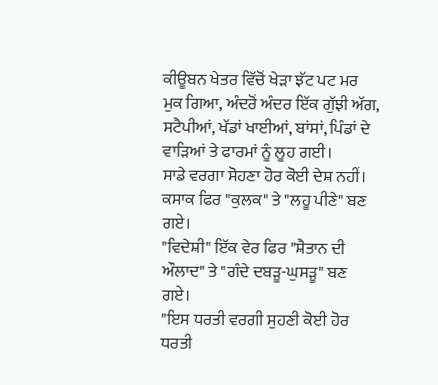ਕੀਊਬਨ ਖੇਤਰ ਵਿੱਚੋਂ ਖੇੜਾ ਝੱਟ ਪਟ ਮਰ ਮੁਕ ਗਿਆ, ਅੰਦਰੋਂ ਅੰਦਰ ਇੱਕ ਗੁੱਝੀ ਅੱਗ, ਸਟੈਪੀਆਂ, ਖੱਡਾਂ ਖਾਈਆਂ, ਬਾਂਸਾਂ, ਪਿੰਡਾਂ ਦੇ ਵਾੜਿਆਂ ਤੇ ਫਾਰਮਾਂ ਨੂੰ ਲੂਹ ਗਈ।
ਸਾਡੇ ਵਰਗਾ ਸੋਹਣਾ ਹੋਰ ਕੋਈ ਦੇਸ਼ ਨਹੀਂ।
ਕਸਾਕ ਫਿਰ "ਕੁਲਕ" ਤੇ "ਲਹੂ ਪੀਣੇ" ਬਣ ਗਏ।
"ਵਿਦੇਸ਼ੀ" ਇੱਕ ਵੇਰ ਫਿਰ "ਸ਼ੈਤਾਨ ਦੀ ਔਲਾਦ" ਤੇ "ਗੰਦੇ ਦਬੜੂ-ਘੁਸੜੂ" ਬਣ ਗਏ।
"ਇਸ ਧਰਤੀ ਵਰਗੀ ਸੁਹਣੀ ਕੋਈ ਹੋਰ ਧਰਤੀ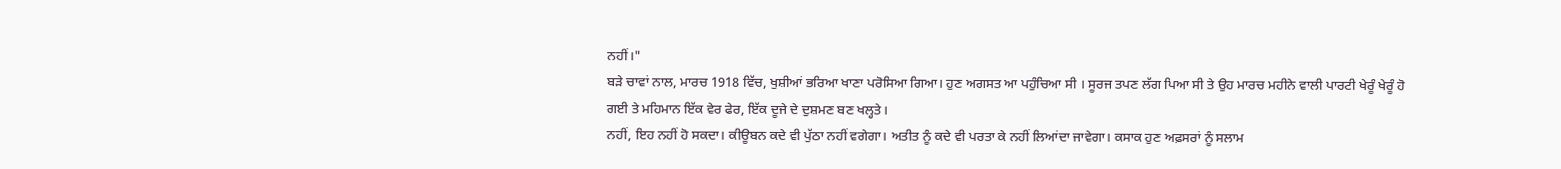ਨਹੀਂ।"
ਬੜੇ ਚਾਵਾਂ ਨਾਲ, ਮਾਰਚ 1918 ਵਿੱਚ, ਖੁਸ਼ੀਆਂ ਭਰਿਆ ਖਾਣਾ ਪਰੋਸਿਆ ਗਿਆ। ਹੁਣ ਅਗਸਤ ਆ ਪਹੁੰਚਿਆ ਸੀ । ਸੂਰਜ ਤਪਣ ਲੱਗ ਪਿਆ ਸੀ ਤੇ ਉਹ ਮਾਰਚ ਮਹੀਨੇ ਵਾਲੀ ਪਾਰਟੀ ਖੇਰੂੰ ਖੇਰੂੰ ਹੋ ਗਈ ਤੇ ਮਹਿਮਾਨ ਇੱਕ ਵੇਰ ਫੇਰ, ਇੱਕ ਦੂਜੇ ਦੇ ਦੁਸ਼ਮਣ ਬਣ ਖਲ੍ਹਤੇ।
ਨਹੀਂ, ਇਹ ਨਹੀਂ ਹੋ ਸਕਦਾ। ਕੀਊਬਨ ਕਦੇ ਵੀ ਪੁੱਠਾ ਨਹੀਂ ਵਗੇਗਾ। ਅਤੀਤ ਨੂੰ ਕਦੇ ਵੀ ਪਰਤਾ ਕੇ ਨਹੀਂ ਲਿਆਂਦਾ ਜਾਵੇਗਾ। ਕਸਾਕ ਹੁਣ ਅਫ਼ਸਰਾਂ ਨੂੰ ਸਲਾਮ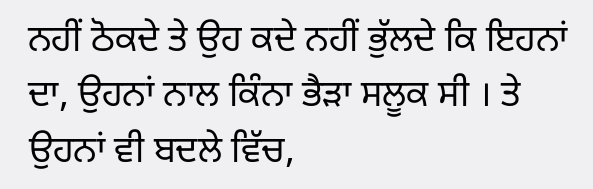ਨਹੀਂ ਠੋਕਦੇ ਤੇ ਉਹ ਕਦੇ ਨਹੀਂ ਭੁੱਲਦੇ ਕਿ ਇਹਨਾਂ ਦਾ, ਉਹਨਾਂ ਨਾਲ ਕਿੰਨਾ ਭੈੜਾ ਸਲੂਕ ਸੀ । ਤੇ ਉਹਨਾਂ ਵੀ ਬਦਲੇ ਵਿੱਚ,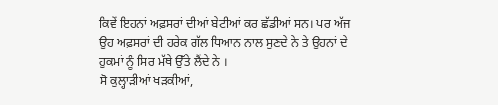ਕਿਵੇਂ ਇਹਨਾਂ ਅਫ਼ਸਰਾਂ ਦੀਆਂ ਬੇਟੀਆਂ ਕਰ ਛੱਡੀਆਂ ਸਨ। ਪਰ ਅੱਜ ਉਹ ਅਫ਼ਸਰਾਂ ਦੀ ਹਰੇਕ ਗੱਲ ਧਿਆਨ ਨਾਲ ਸੁਣਦੇ ਨੇ ਤੇ ਉਹਨਾਂ ਦੇ ਹੁਕਮਾਂ ਨੂੰ ਸਿਰ ਮੱਥੇ ਉੱਤੇ ਲੈਂਦੇ ਨੇ ।
ਸੋ ਕੁਲ੍ਹਾੜੀਆਂ ਖੜਕੀਆਂ,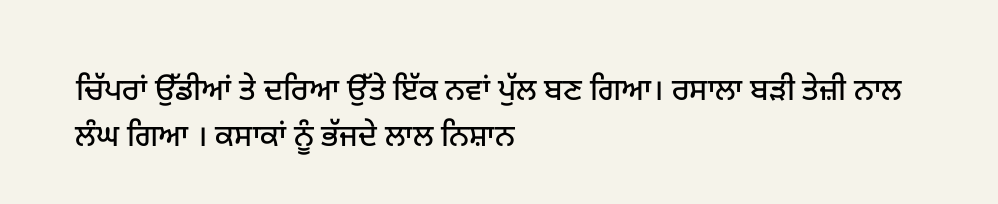ਚਿੱਪਰਾਂ ਉੱਡੀਆਂ ਤੇ ਦਰਿਆ ਉੱਤੇ ਇੱਕ ਨਵਾਂ ਪੁੱਲ ਬਣ ਗਿਆ। ਰਸਾਲਾ ਬੜੀ ਤੇਜ਼ੀ ਨਾਲ ਲੰਘ ਗਿਆ । ਕਸਾਕਾਂ ਨੂੰ ਭੱਜਦੇ ਲਾਲ ਨਿਸ਼ਾਨ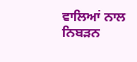ਵਾਲਿਆਂ ਨਾਲ ਨਿਬੜਨ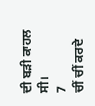ਦੀ ਬੜੀ ਕਾਹਲ ਸੀ।
7
ਚੀਂ ਚੀਂ ਕਰਦੇ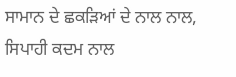ਸਾਮਾਨ ਦੇ ਛਕੜਿਆਂ ਦੇ ਨਾਲ ਨਾਲ, ਸਿਪਾਹੀ ਕਦਮ ਨਾਲ